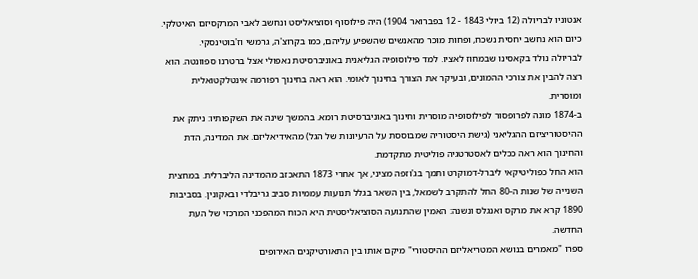אנטוניו לבריולה (12 ביולי 1843 - 12 בפברואר 1904) היה פילוסוף וסוציאליסט ונחשב לאבי המרקסיזם האיטלקי. כיום הוא נחשב יחסית נשכח, ופחות מוכר מהאנשים שהשפיע עליהם, כמו בקרוצ'ה, גרמשי וז'בוטינסקי.
לבריולה נולד בקאסינו שבמחוז לאציו. למד פילוסופיה הגליאנית באוניברסיטת נאפולי אצל ברטרנו ספוונטה. הוא רצה להבין את צורכי ההמונים, ובעיקר את הצורך בחינוך לאומי. הוא ראה בחינוך רפורמה אינטלקטואלית ומוסרית.
ב-1874 מונה לפרופסור לפילוסופיה מוסרית וחינוך באוניברסיטת רומא. בהמשך שינה את השקפותיו: ניתק את ההיסטוריציזם ההגליאני (גישת היסטוריה שמבוססת על הרעיונות של הגל) מהאידיאליזם. את המדינה, הדת והחינוך הוא ראה ככלים לאסטרטגיה פוליטית מתקדמת.
הוא החל כפוליטיקאי ליברל-דמוקרט ותמך בג'וזפה מציני, אך אחרי 1873 התאכזב מהמדינה הליברלית. במחצית השנייה של שנות ה-80 החל להתקרב לשמאל, בין השאר בגלל תנועות עממיות סביב גריבלדי ובאקונין. בסביבות 1890 קרא את מרקס ואנגלס ונשנה: האמין שהתנועה הסוציאליסטית היא הכוח המהפכני המרכזי של העת החדשה.
ספרו "מאמרים בנושא המטריאליזם ההיסטורי" מיקם אותו בין התאורטיקנים האירופים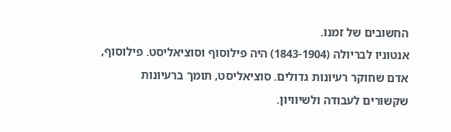החשובים של זמנו.
אנטוניו לבריולה (1843-1904) היה פילוסוף וסוציאליסט. פילוסוף, אדם שחוקר רעיונות גדולים. סוציאליסט, תומך ברעיונות שקשורים לעבודה ולשיוויון.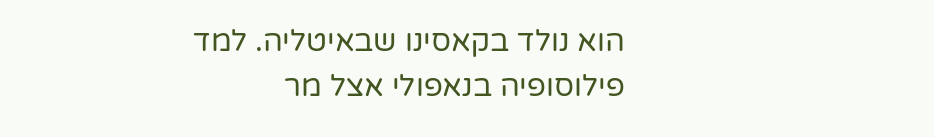הוא נולד בקאסינו שבאיטליה. למד פילוסופיה בנאפולי אצל מר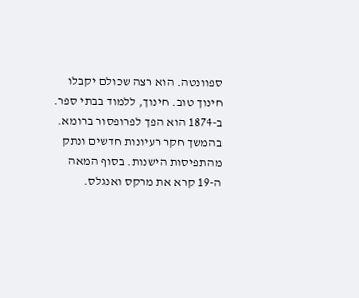ספוונטה. הוא רצה שכולם יקבלו חינוך טוב. חינוך, ללמוד בבתי ספר.
ב-1874 הוא הפך לפרופסור ברומא. בהמשך חקר רעיונות חדשים ונתק מהתפיסות הישנות. בסוף המאה ה-19 קרא את מרקס ואנגלס.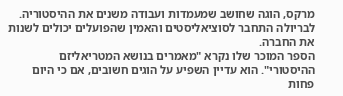מרקס, הוגה שחושב שמעמדות ועבודה משנים את ההיסטוריה. לבריולה התחבר לסוציאליסטים והאמין שהפועלים יכולים לשנות את החברה.
הספר המוכר שלו נקרא "מאמרים בנושא המטריאליזם ההיסטורי". הוא עדיין השפיע על הוגים חשובים, אם כי היום פחות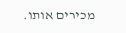מכירים אותו.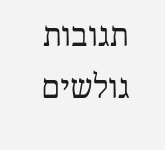תגובות גולשים